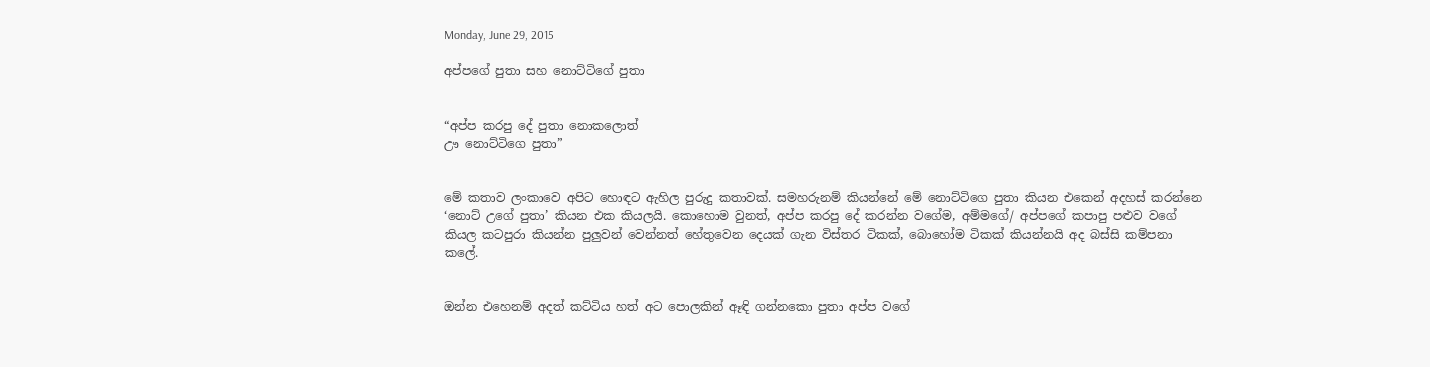Monday, June 29, 2015

අප්පගේ පුතා සහ නොට්ටිගේ පුතා


“අප්ප කරපු දේ පුතා නොකලොත්
ඌ නොට්ටිගෙ පුතා”


මේ කතාව ලංකාවෙ අපිට හොඳට ඇහිල පුරුදු කතාවක්. සමහරුනම් කියන්නේ මේ නොට්ටිගෙ පුතා කියන එකෙන් අදහස් කරන්නෙ ‘නොට් උගේ පුතා’ කියන එක කියලයි. කොහොම වුනත්, අප්ප කරපු දේ කරන්න වගේම, අම්මගේ/ අප්පගේ කපාපු පළුව වගේ කියල කටපුරා කියන්න පුලුවන් වෙන්නත් හේතුවෙන දෙයක් ගැන විස්තර ටිකක්, බොහෝම ටිකක් කියන්නයි අද බස්සි කම්පනා කලේ.


ඔන්න එහෙනම් අදත් කට්ටිය හත් අට පොලකින් ඈඳි ගන්නකො පුතා අප්ප වගේ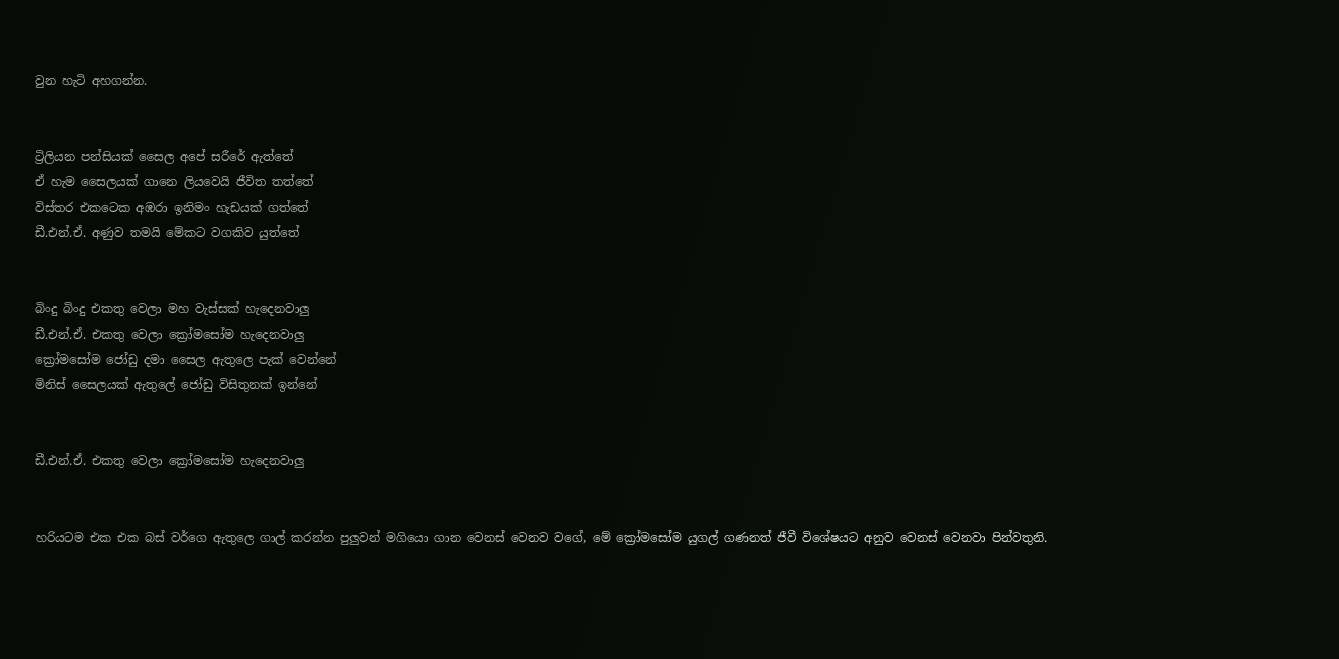වුන හැටි අහගන්න.


ට්‍රිලියන පන්සියක් සෛල අපේ සරීරේ ඇත්තේ
ඒ හැම සෛලයක් ගානෙ ලියවෙයි ජීවිත තත්තේ
විස්තර එකටෙක අඹරා ඉනිමං හැඩයක් ගත්තේ
ඩී.එන්.ඒ. අණුව තමයි මේකට වගකිව යුත්තේ


බිංදු බිංදු එකතු වෙලා මහ වැස්සක් හැදෙනවාලු
ඩී.එන්.ඒ. එකතු වෙලා ක්‍රෝමසෝම හැදෙනවාලු
ක්‍රෝමසෝම ජෝඩු දමා සෛල ඇතුලෙ පැක් වෙන්නේ
මිනිස් සෛලයක් ඇතුලේ ජෝඩු විසිතුනක් ඉන්නේ


ඩී.එන්.ඒ. එකතු වෙලා ක්‍රෝමසෝම හැදෙනවාලු


හරියටම එක එක බස් වර්ගෙ ඇතුලෙ ගාල් කරන්න පුලුවන් මගියො ගාන වෙනස් වෙනව වගේ, මේ ක්‍රෝමසෝම යුගල් ගණනත් ජීවී විශේෂයට අනුව වෙනස් වෙනවා පින්වතුනි.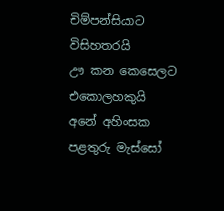චිම්පන්සියාට විසිහතරයි
ඌ කන කෙසෙලට එකොලහකුයි
අනේ අහිංසක පළතුරු මැස්සෝ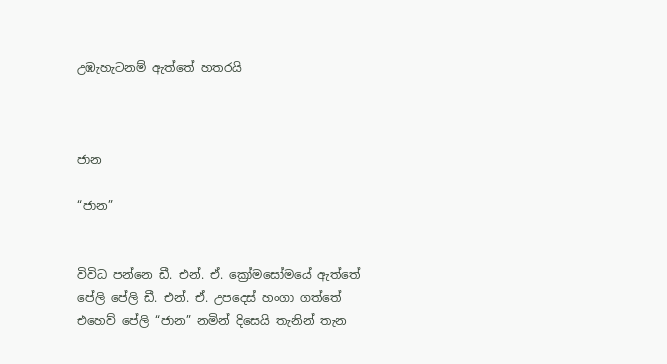උඹැහැටනම් ඇත්තේ හතරයි



ජාන

“ජාන”


විවිධ පන්නෙ ඩී. එන්. ඒ. ක්‍රෝමසෝමයේ ඇත්තේ
පේලි පේලි ඩී. එන්. ඒ. උපදෙස් හංගා ගත්තේ
එහෙව් පේලි “ජාන” නමින් දිසෙයි තැනින් තැන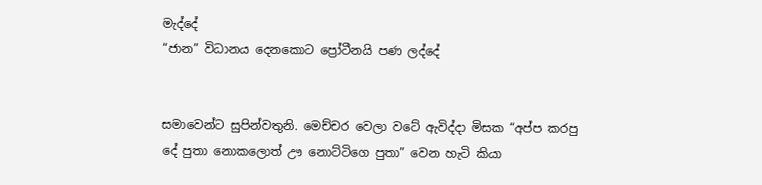මැද්දේ
“ජාන” විධානය දෙනකොට ප්‍රෝටීනයි පණ ලද්දේ


සමාවෙන්ට සුපින්වතුනි. මෙච්චර වෙලා වටේ ඇවිද්දා මිසක “අප්ප කරපු දේ පුතා නොකලොත් ඌ නොට්ටිගෙ පුතා” වෙන හැටි කියා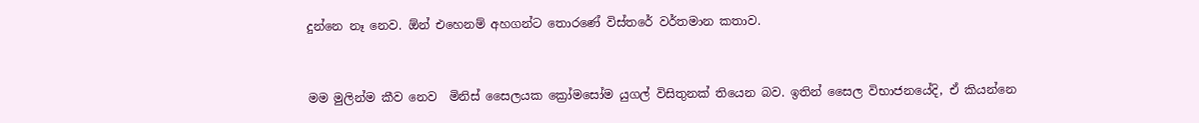දුන්නෙ නෑ නෙව. ඕන් එහෙනම් අහගන්ට තොරණේ විස්තරේ වර්තමාන කතාව.


මම මුලින්ම කීව නෙව  මිනිස් සෛලයක ක්‍රෝමසෝම යුගල් විසිතුනක් තියෙන බව. ඉතින් සෛල විභාජනයේදි, ඒ කියන්නෙ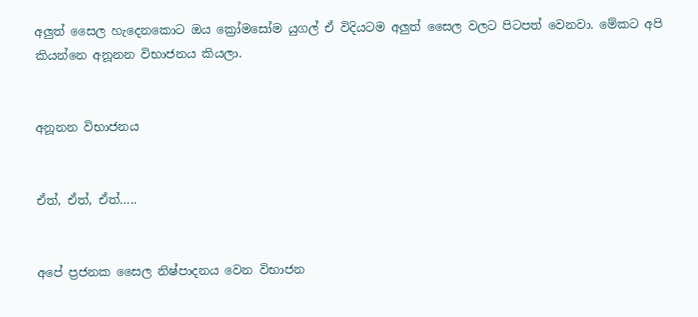අලුත් සෛල හැදෙනකොට ඔය ක්‍රෝමසෝම යුගල් ඒ විදියටම අලුත් සෛල වලට පිටපත් වෙනවා. මේකට අපි කියන්නෙ අනූනන විභාජනය කියලා.


අනූනන විභාජනය


ඒත්, ඒත්, ඒත්…..


අපේ ප්‍රජනක සෛල නිෂ්පාදනය වෙන විභාජන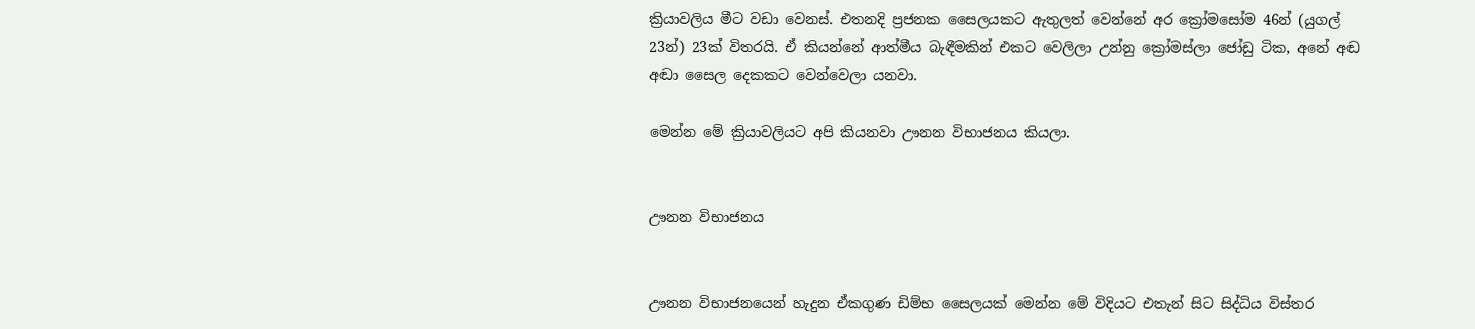ක්‍රියාවලිය මීට වඩා වෙනස්. එතනදි ප්‍රජනක සෛලයකට ඇතුලත් වෙන්නේ අර ක්‍රෝමසෝම 46න් (යුගල් 23න්) 23ක් විතරයි. ඒ කියන්නේ ආත්මීය බැඳීමකින් එකට වෙලිලා උන්නු ක්‍රෝමස්ලා ජෝඩු ටික, අනේ අඬ අඬා සෛල දෙකකට වෙන්වෙලා යනවා.

මෙන්න මේ ක්‍රියාවලියට අපි කියනවා ඌනන විභාජනය කියලා.


ඌනන විභාජනය


ඌනන විභාජනයෙන් හැදුන ඒකගුණ ඩිම්භ සෛලයක් මෙන්න මේ විදියට එතැන් සිට සිද්ධිය විස්තර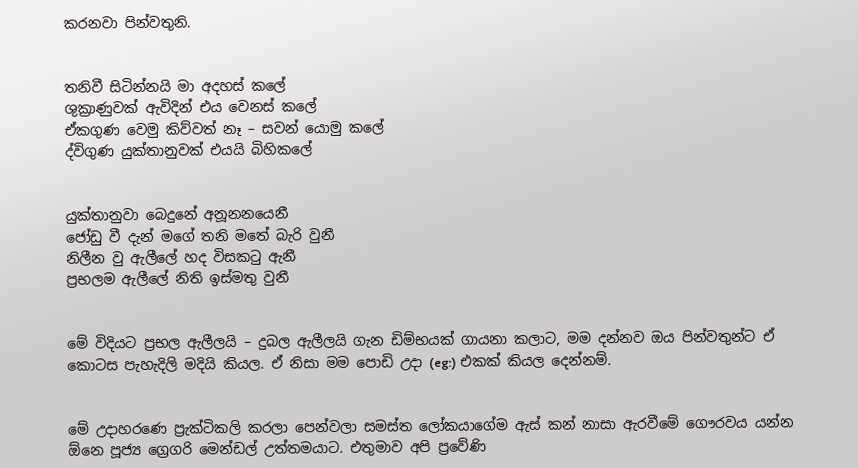කරනවා පින්වතුනි.


තනිවී සිටින්නයි මා අදහස් කලේ
ශුක්‍රාණුවක් ඇවිදින් එය වෙනස් කලේ
ඒකගුණ වෙමු කිව්වත් නෑ – සවන් යොමු කලේ
ද්විගුණ යුක්තානුවක් එයයි බිහිකලේ


යුක්තානුවා බෙදුනේ අනූනනයෙනී
ජෝඩු වී දැන් මගේ තනි මතේ බැරි වුනී
නිලීන වු ඇලීලේ හද විසකටු ඇනී
ප්‍රභලම ඇලීලේ නිති ඉස්මතු වුනී


මේ විදියට ප්‍රභල ඇලීලයි – දුබල ඇලීලයි ගැන ඩිම්භයක් ගායනා කලාට, මම දන්නව ඔය පින්වතුන්ට ඒ කොටස පැහැදිලි මදියි කියල. ඒ නිසා මම පොඩි උදා (eg:) එකක් කියල දෙන්නම්.


මේ උදාහරණෙ ප්‍රැක්ටිකලි කරලා පෙන්වලා සමස්ත ලෝකයාගේම ඇස් කන් නාසා ඇරවීමේ ගෞරවය යන්න ඕනෙ පූජ්‍ය ග්‍රෙගරි මෙන්ඩල් උත්තමයාට. එතුමාව අපි ප්‍රවේණි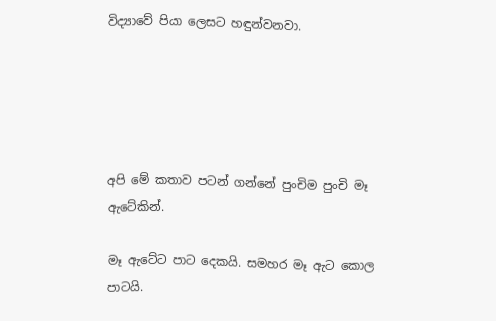විද්‍යාවේ පියා ලෙසට හඳුන්වනවා.





අපි මේ කතාව පටන් ගන්නේ පුංචිම පුංචි මෑ ඇටේකින්.

මෑ ඇටේට පාට දෙකයි. සමහර මෑ ඇට කොල පාටයි.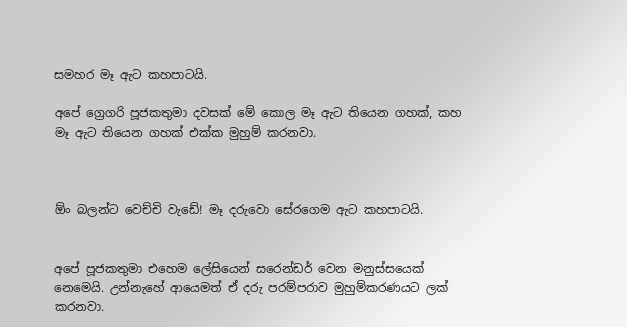සමහර මෑ ඇට කහපාටයි.

අපේ ග්‍රෙගරි පූජකතුමා දවසක් මේ කොල මෑ ඇට තියෙන ගහක්, කහ මෑ ඇට තියෙන ගහක් එක්ක මුහුම් කරනවා.



ඕං බලන්ට වෙච්චි වැඩේ! මෑ දරුවො සේරගෙම ඇට කහපාටයි.


අපේ පූජකතුමා එහෙම ලේසියෙන් සරෙන්ඩර් වෙන මනුස්සයෙක් නෙමෙයි. උන්නැහේ ආයෙමත් ඒ දරු පරම්පරාව මුහුම්කරණයට ලක් කරනවා.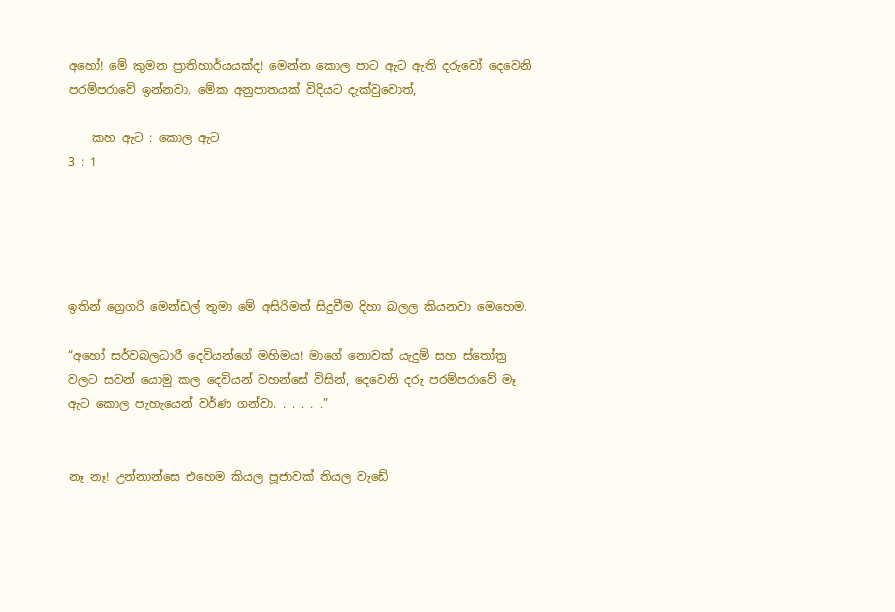අහෝ! මේ කුමන ප්‍රාතිහාර්යයක්ද! මෙන්න කොල පාට ඇට ඇති දරුවෝ දෙවෙනි පරම්පරාවේ ඉන්නවා. මේක අනුපාතයක් විදියට දැක්වුවොත්,

    කහ ඇට : කොල ඇට
3 : 1





ඉතින් ග්‍රෙගරි මෙන්ඩල් තුමා මේ අසිරිමත් සිදුවීම දිහා බලල කියනවා මෙහෙම.

“අහෝ සර්වබලධාරී දෙවියන්ගේ මහිමය! මාගේ නොවක් යැදුම් සහ ස්තෝත්‍ර වලට සවන් යොමු කල දෙවියන් වහන්සේ විසින්, දෙවෙනි දරු පරම්පරාවේ මෑ ඇට කොල පැහැයෙන් වර්ණ ගන්වා. . . . . .”


නෑ නෑ! උන්නාන්සෙ එහෙම කියල පූජාවක් තියල වැඩේ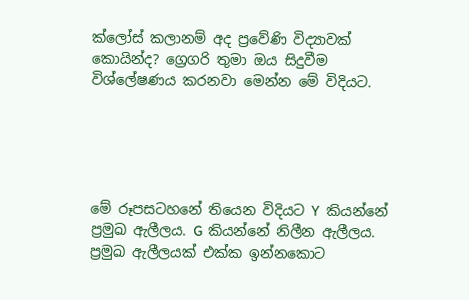ක්ලෝස් කලානම් අද ප්‍රවේණි විද්‍යාවක් කොයින්ද? ග්‍රෙගරි තුමා ඔය සිදුවීම විශ්ලේෂණය කරනවා මෙන්න මේ විදියට.





මේ රූපසටහනේ තියෙන විදියට ‍Y කියන්නේ ප්‍රමුඛ ඇලීලය. G කියන්නේ නිලීන ඇලීලය. ප්‍රමුඛ ඇලීලයක් එක්ක ඉන්නකොට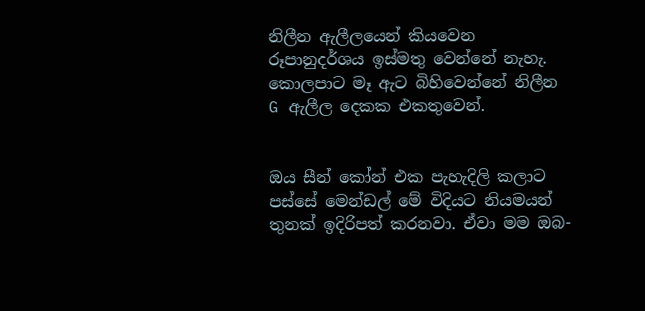නිලීන ඇලීලයෙන් කියවෙන රූපානුදර්ශය ඉස්මතු වෙන්නේ නැහැ. කොලපාට මෑ ඇට බිහිවෙන්නේ නිලීන G ඇලීල දෙකක එකතුවෙන්.


ඔය සීන් කෝන් එක පැහැදිලි කලාට පස්සේ මෙන්ඩල් මේ විදියට නියමයන් තුනක් ඉදිරිපත් කරනවා. ඒවා මම ඔබ-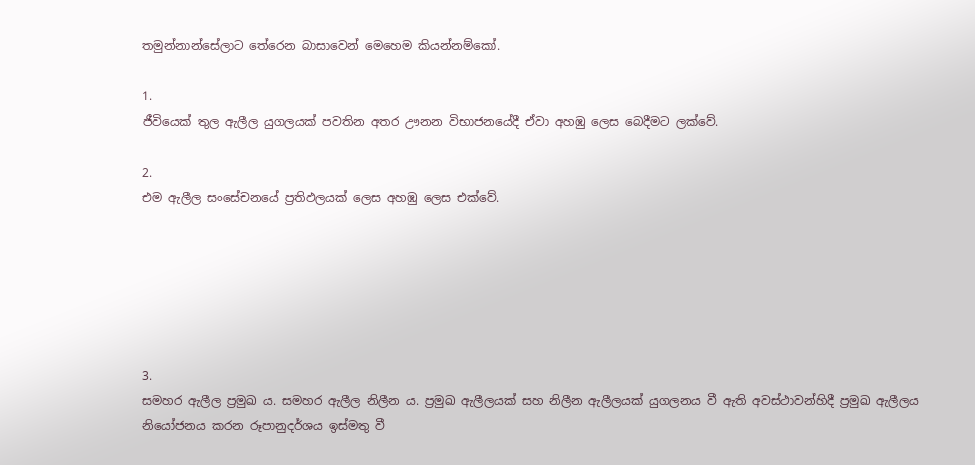තමුන්නාන්සේලාට තේරෙන බාසාවෙන් මෙහෙම කියන්නම්කෝ.

1.
ජීවියෙක් තුල ඇලීල යුගලයක් පවතින අතර ඌනන විභාජනයේදී ඒවා අහඹු ලෙස බෙදීමට ලක්වේ.

2.
එම ඇලීල සංසේචනයේ ප්‍රතිඵලයක් ලෙස අහඹු ලෙස එක්වේ.






3.
සමහර ඇලීල ප්‍රමුඛ ය. සමහර ඇලීල නිලීන ය. ප්‍රමුඛ ඇලීලයක් සහ නිලීන ඇලීලයක් යුගලනය වී ඇති අවස්ථාවන්හිදී ප්‍රමුඛ ඇලීලය නියෝජනය කරන රූපානුදර්ශය ඉස්මතු වී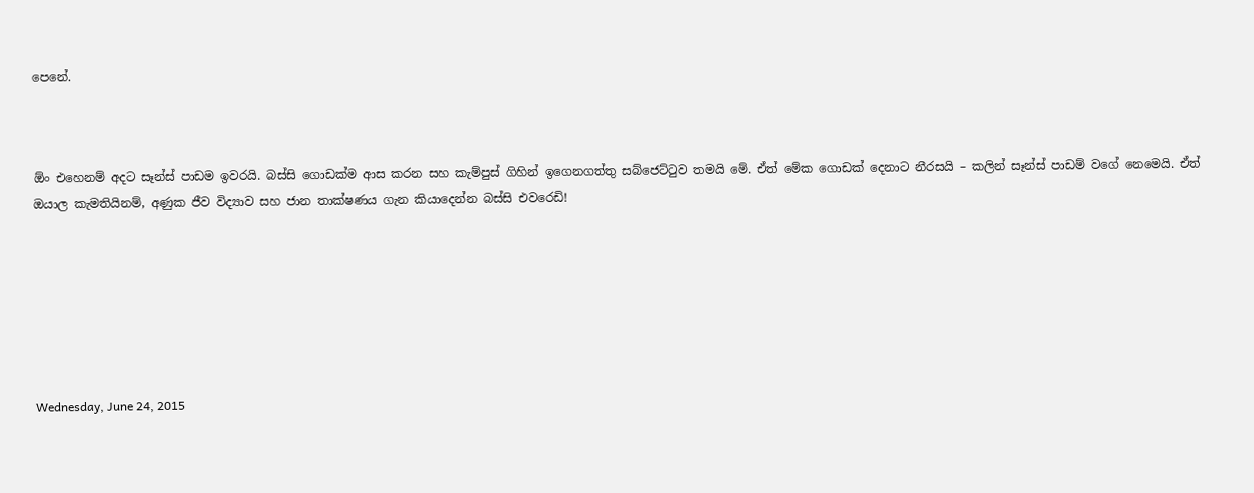පෙනේ.



ඕං එහෙනම් අදට සෑන්ස් පාඩම ඉවරයි. බස්සි ගොඩක්ම ආස කරන සහ කැම්පුස් ගිහින් ඉගෙනගත්තු සබ්ජෙට්ටුව තමයි මේ. ඒත් මේක ගොඩක් දෙනාට නීරසයි – කලින් සෑන්ස් පාඩම් වගේ නෙමෙයි. ඒත් ඔයාල කැමතියිනම්, අණුක ජීව විද්‍යාව සහ ජාන තාක්ෂණය ගැන කියාදෙන්න බස්සි එවරෙඩි!







Wednesday, June 24, 2015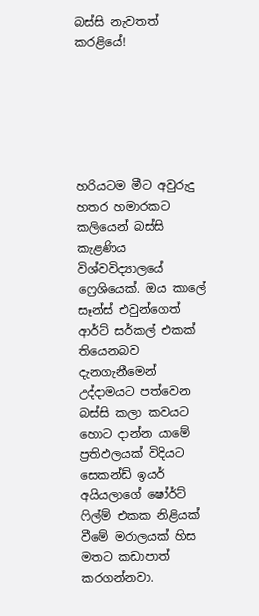බස්සි නැවතත් කරළියේ!






හරියටම මීට අවුරුදු හතර හමාරකට කලියෙන් බස්සි කැළණිය විශ්වවිද්‍යාලයේ ෆ්‍රෙශියෙක්. ඔය කාලේ සෑන්ස් එවුන්ගෙත් ආර්ට් සර්කල් එකක් තියෙනබව දැනගැනීමෙන් උද්දාමයට පත්වෙන බස්සි කලා කවයට හොට දාන්න යාමේ ප්‍රතිඵලයක් විදියට සෙකන්ඩ් ඉයර් අයියලාගේ ෂෝර්ට් ෆිල්ම් එකක නිළියක් වීමේ මරාලයක් හිස මතට කඩාපාත් කරගන්නවා.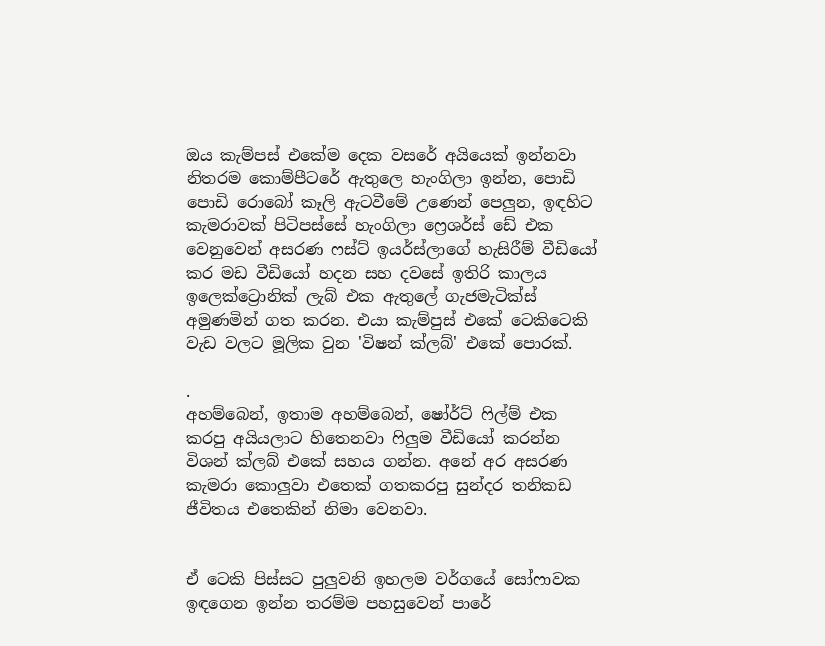ඔය කැම්පස් එකේම දෙක වසරේ අයියෙක් ඉන්නවා නිතරම කොම්පීටරේ ඇතුලෙ හැංගිලා ඉන්න, පොඩි පොඩි රොබෝ කෑලි ඇටවීමේ උණෙන් පෙලුන, ඉඳහිට කැමරාවක් පිටිපස්සේ හැංගිලා ෆ්‍රෙශර්ස් ඩේ එක වෙනුවෙන් අසරණ ෆස්ට් ඉයර්ස්ලාගේ හැසිරීම් වීඩියෝ කර මඩ වීඩියෝ හදන සහ දවසේ ඉතිරි කාලය ඉලෙක්ට්‍රොනික් ලැබ් එක ඇතුලේ ගැජමැටික්ස් අමුණමින් ගත කරන. එයා කැම්පුස් එකේ ටෙකිටෙකි වැඩ වලට මූලික වුන 'විෂන් ක්ලබ්' එකේ පොරක්.

.
අහම්බෙන්, ඉතාම අහම්බෙන්, ෂෝර්ට් ෆිල්ම් එක කරපු අයියලාට හිතෙනවා ෆිලුම වීඩියෝ කරන්න විශන් ක්ලබ් එකේ සහය ගන්න. අනේ අර අසරණ කැමරා කොලුවා එතෙක් ගතකරපු සුන්දර තනිකඩ ජීවිතය එතෙකින් නිමා වෙනවා.


ඒ ටෙකි පිස්සට පුලුවනි ඉහලම වර්ගයේ සෝෆාවක ඉඳගෙන ඉන්න තරම්ම පහසුවෙන් පාරේ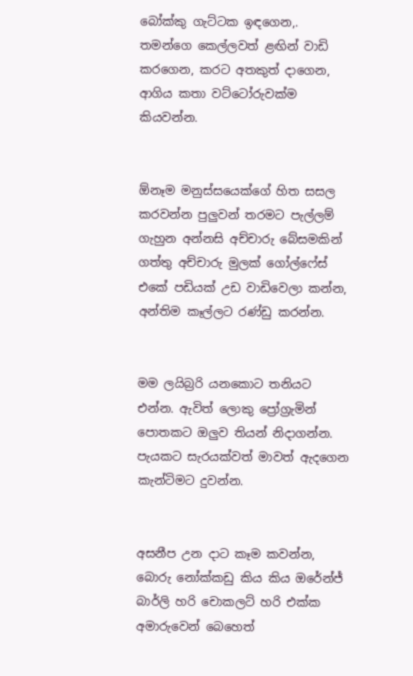බෝක්කු ගැට්ටක ඉඳගෙන,. තමන්ගෙ කෙල්ලවත් ළඟින් වාඩි කරගෙන, කරට අතකුත් දාගෙන, ආගිය කතා වට්ටෝරුවක්ම කියවන්න.


ඕනෑම මනුස්සයෙක්ගේ හිත සසල කරවන්න පුලුවන් තරමට පැල්ලම් ගැහුන අන්නසි අච්චාරු බේසමකින් ගත්තු අච්චාරු මුලක් ගෝල්ෆේස් එකේ පඩියක් උඩ වාඩිවෙලා කන්න, අන්තිම කෑල්ලට රණ්ඩු කරන්න.


මම ලයිබ්‍රරි යනකොට තනියට එන්න. ඇවිත් ලොකු ප්‍රෝග්‍රැමින් පොතකට ඔලුව තියන් නිදාගන්න. පැයකට සැරයක්වත් මාවත් ඇදගෙන කැන්ටිමට දුවන්න.


අසනීප උන දාට කෑම කවන්න, බොරු නෝක්කඩු කිය කිය ඔරේන්ජ් බාර්ලි හරි චොකලට් හරි එක්ක අමාරුවෙන් බෙහෙත්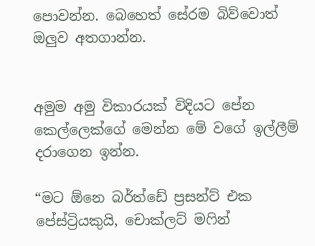පොවන්න. බෙහෙත් සේරම බිව්වොත් ඔලුව අතගාන්න.


අමුම අමු විකාරයක් විදියට පේන කෙල්ලෙක්ගේ මෙන්න මේ වගේ ඉල්ලීම් දරාගෙන ඉන්න.

“මට ඕනෙ බර්ත්ඩේ ප්‍රසන්ට් එක පේස්ට්‍රියකුයි, චොක්ලට් මෆින්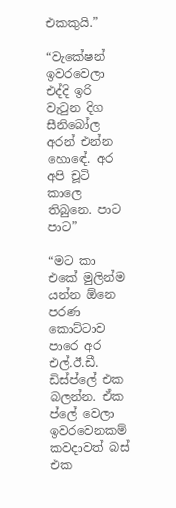එකකුයි.”

“වැකේෂන් ඉවරවෙලා එද්දි ඉරි වැටුන දිග සීනිබෝල අරන් එන්න හොඳේ. අර අපි චූටි කාලෙ තිබුනෙ. පාට පාට”

“මට කා එකේ මුලින්ම යන්න ඕනෙ පරණ කොට්ටාව පාරෙ අර එල්.ඊ.ඩී. ඩිස්ප්ලේ එක බලන්න. ඒක ප්ලේ වෙලා ඉවරවෙනකම් කවදාවත් බස් එක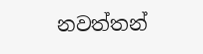නවත්තන්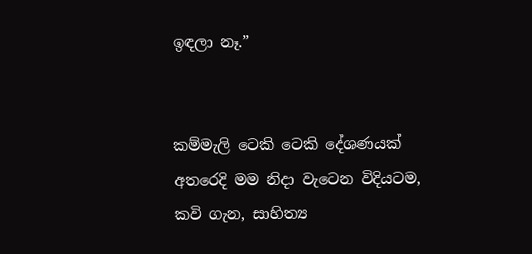ඉඳලා නෑ.”


කම්මැලි ටෙකි ටෙකි දේශණයක් අතරෙදි මම නිදා වැටෙන විදියටම, කවි ගැන, සාහිත්‍ය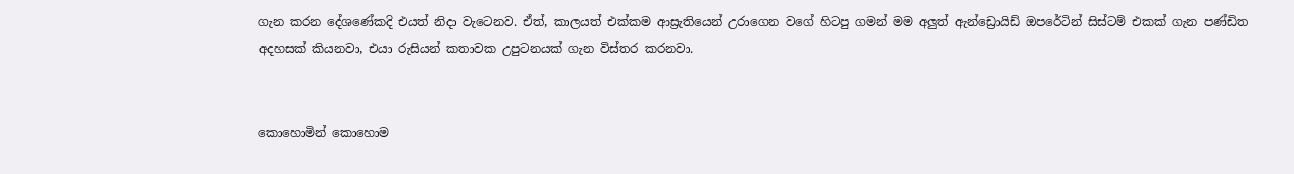ගැන කරන දේශණේකදි එයත් නිදා වැටෙනව. ඒත්, කාලයත් එක්කම ආස්‍රැතියෙන් උරාගෙන වගේ හිටපු ගමන් මම අලුත් ඇන්ඩ්‍රොයිඩ් ඔපරේටින් සිස්ටම් එකක් ගැන පණ්ඩිත අදහසක් කියනවා, එයා රුසියන් කතාවක උපුටනයක් ගැන විස්තර කරනවා.


කොහොමින් කොහොම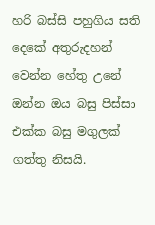හරි බස්සි පහුගිය සති දෙකේ අතුරුදහන් වෙන්න හේතු උනේ ඔන්න ඔය බසු පිස්සා එක්ක බසු මගුලක් ගත්තු නිසයි.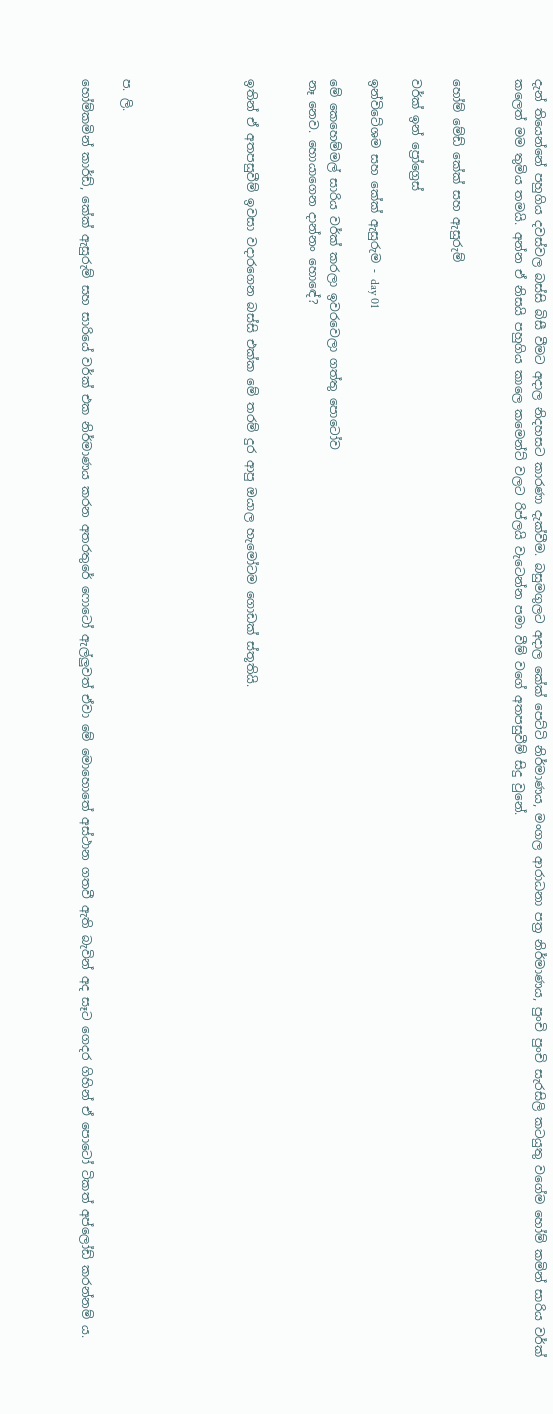දැන් තියෙන්නේ පහුගිය දවස්වල බස්සි බිසී වීමට අදාල නිදහසට කාරණා දැක්වීම. බසුමගුලට අදාල කේක් පෙට්ටි නිර්මාණය, මංගල ආරාධනා පත්‍ර නිර්මාණය, පුංචි පුංචි සැරසිලි කටයුතු වගේම හෝම් කමින් සාරිය වර්ක් කලෙත් මම තුමිය තමයි. අන්න ඒ නිසයි පහුගිය කාලෙ කමෙන්ට් වලට රිප්ලයි වැටෙන්න පමා වීම් වගේ අතපසුවීම් සිදු වුනේ.


හෝම් මේඩ් කේක් සහ ඇසුරුම්

වර්ක් ඉන් ප්‍රෝග්‍රෙස්

ඉන්විටේශම සහ කේක් ඇසුරුම - day 01

මේ කෙහෙම්මල් සාරිය වර්ක් කරලා ඉවරවෙලා ගත්තු පොටෝව
නෑ නෙව. හොයාගෙන දාන්නං හොඳේ?


ඉතින් ඒ අතපසුවීම් ඉවසා වදාරගෙන බස්සි එක්ක මේ තරම් දුර ආපු ඔයාල හැමෝටම ගොඩක් ස්තූතියි.





ප. ලි.

හෝම්කමින් කාර්ඩ්, කේක් ඇසුරුම් සහ සාරියේ වර්ක් එක නිර්මාණය කරන අතරතුරේ ෆොටෝ ඇල්ලුවත් ඒවා මේ මොහොතේ අස්ථාන ගතවී ඇති බැවින් අද සෑට ගෙදර ගිහින් ඒ පොටෝ ටිකත් අප්ලෝඩ් කරන්නම් ය.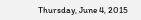Thursday, June 4, 2015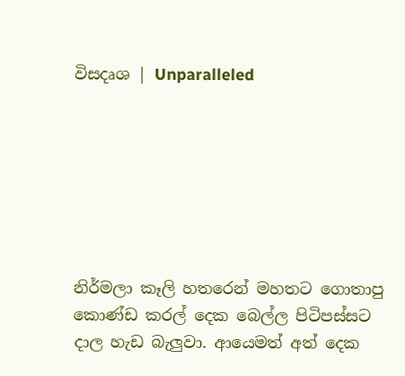විසදෘශ | Unparalleled







නිර්මලා කෑලි හතරෙන් මහතට ගොතාපු කොණ්ඩ කරල් දෙක බෙල්ල පිටිපස්සට දාල හැඩ බැලුවා. ආයෙමත් අත් දෙක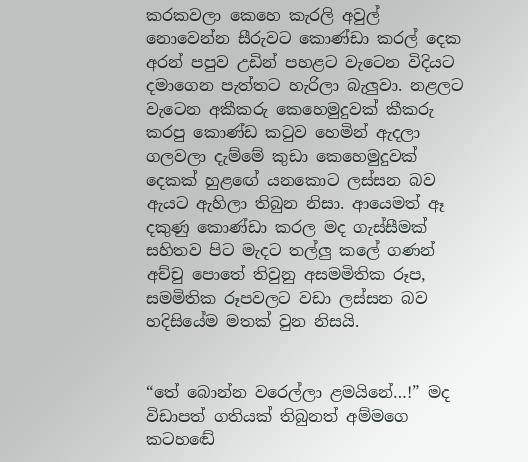කරකවලා කෙහෙ කැරලි අවුල් නොවෙන්න සීරුවට කොණ්ඩා කරල් දෙක අරන් පපුව උඩින් පහළට වැටෙන විදියට දමාගෙන පැත්තට හැරිලා බැලුවා. නළලට වැටෙන අකීකරු කෙහෙමුදුවක් කීකරු කරපු කොණ්ඩ කටුව හෙමින් ඇදලා ගලවලා දැම්මේ කුඩා කෙහෙමුදුවක් දෙකක් හුළඟේ යනකොට ලස්සන බව ඇයට ඇහිලා තිබුන නිසා. ආයෙමත් ඈ දකුණු කොණ්ඩා කරල මද ගැස්සීමක් සහිතව පිට මැදට තල්ලු කලේ ගණන් අච්චු පොතේ තිවුනු අසමමිතික රූප, සමමිතික රූපවලට වඩා ලස්සන බව හදිසියේම මතක් වුන නිසයි.


“තේ බොන්න වරෙල්ලා ළමයිනේ…!” මද විඩාපත් ගතියක් තිබුනත් අම්මගෙ කටහඬේ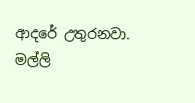ආදරේ උතුරනවා. මල්ලි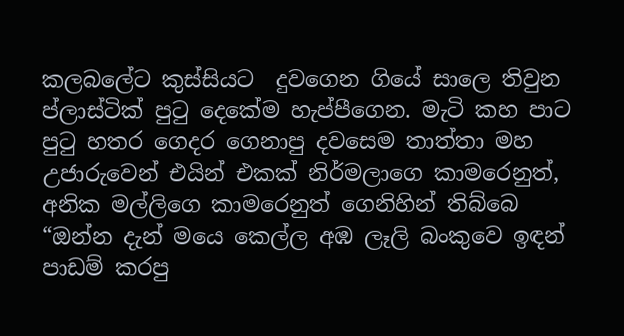කලබලේට කුස්සියට  දුවගෙන ගියේ සාලෙ තිවුන ප්ලාස්ටික් පුටු දෙකේම හැප්පීගෙන. මැටි කහ පාට පුටු හතර ගෙදර ගෙනාපු දවසෙම තාත්තා මහ උජාරුවෙන් එයින් එකක් නිර්මලාගෙ කාමරෙනුත්, අනික මල්ලිගෙ කාමරෙනුත් ගෙනිහින් තිබ්බෙ “ඔන්න දැන් මයෙ කෙල්ල අඹ ලෑලි බංකුවෙ ඉඳන් පාඩම් කරපු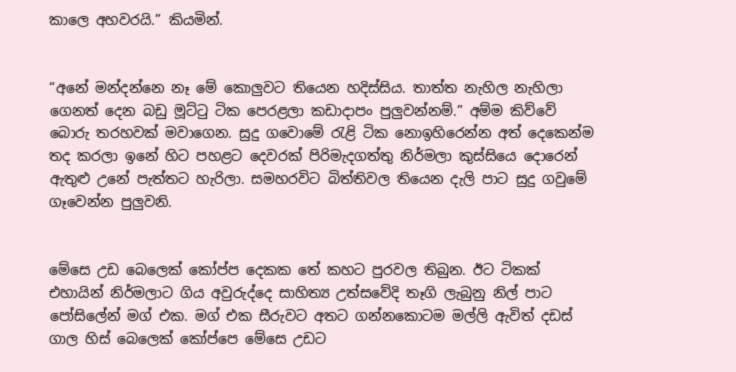කාලෙ අහවරයි.” කියමින්.


“අනේ මන්දන්නෙ නෑ මේ කොලුවට තියෙන හදිස්සිය. තාත්ත නැහිල නැහිලා ගෙනත් දෙන බඩු මූට්ටු ටික පෙරළලා කඩාදාපං පුලුවන්නම්.” අම්ම කිව්වේ බොරු තරහවක් මවාගෙන. සුදු ගවොමේ රැළි ටික නොඉහිරෙන්න අත් දෙකෙන්ම තද කරලා ඉනේ හිට පහළට දෙවරක් පිරිමැදගත්තු නිර්මලා කුස්සියෙ දොරෙන් ඇතුළු උනේ පැත්තට හැරිලා. සමහරවිට බිත්තිවල තියෙන දැලි පාට සුදු ගවුමේ ගෑවෙන්න පුලුවනි.


මේසෙ උඩ බෙලෙක් කෝප්ප දෙකක තේ කහට පුරවල තිබුන. ඊට ටිකක් එහායින් නිර්මලාට ගිය අවුරුද්දෙ සාහිත්‍ය උත්සවේදි තෑගි ලැබුනු නිල් පාට පෝසිලේන් මග් එක. මග් එක සීරුවට අතට ගන්නකොටම මල්ලි ඇවිත් දඩස් ගාල හිස් බෙලෙක් කෝප්පෙ මේසෙ උඩට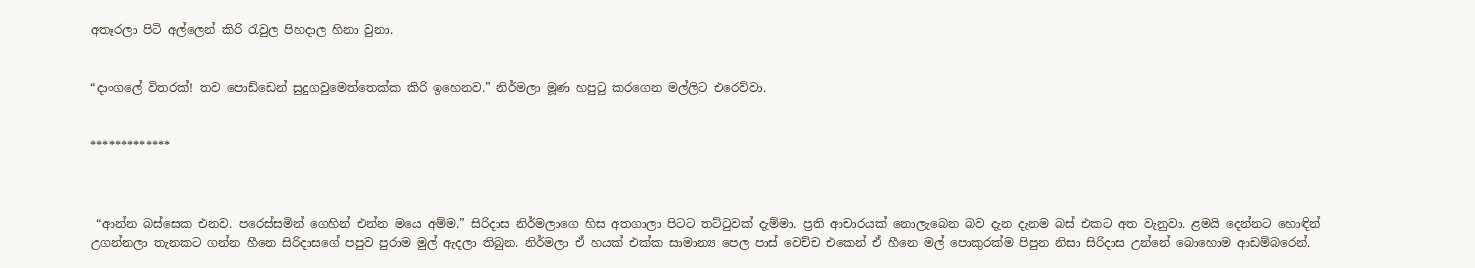අතෑරලා පිටි අල්ලෙන් කිරි රැවුල පිහදාල හිනා වුනා.


“දාංගලේ විතරක්! තව පොඩ්ඩෙන් සුදුගවුමෙත්තෙක්ක කිරි ඉහෙනව.” නිර්මලා මූණ හපුටු කරගෙන මල්ලිට එරෙව්වා.


*************



 “ආන්න බස්සෙක එනව. පරෙස්සමින් ගෙහින් එන්න මයෙ අම්ම.” සිරිදාස නිර්මලාගෙ හිස අතගාලා පිටට තට්ටුවක් දැම්මා. ප්‍රති ආචාරයක් නොලැබෙන බව දැන දැනම බස් එකට අත වැනුවා. ළමයි දෙන්නට හොඳින් උගන්නලා තැනකට ගන්න හීනෙ සිරිදාසගේ පපුව පුරාම මුල් ඇදලා තිබුන. නිර්මලා ඒ හයක් එක්ක සාමාන්‍ය පෙල පාස් වෙච්ච එකෙන් ඒ හීනෙ මල් පොකුරක්ම පිපුන නිසා සිරිදාස උන්නේ බොහොම ආඩම්බරෙන්.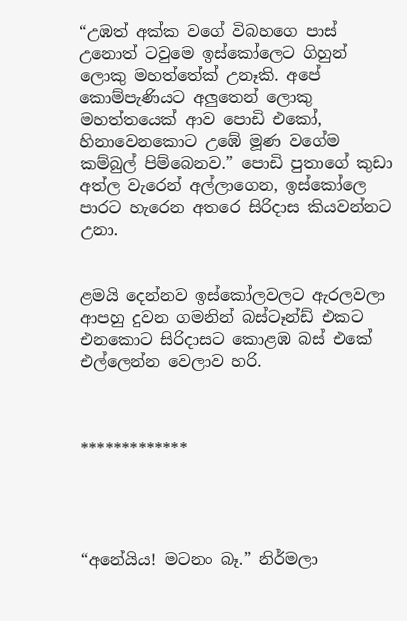“උඹත් අක්ක වගේ විබහගෙ පාස් උනොත් ටවුමෙ ඉස්කෝලෙට ගිහුන් ලොකු මහත්තේක් උනෑකි. අපේ කොම්පැණියට අලුතෙන් ලොකු මහත්තයෙක් ආව පොඩි එකෝ, හිනාවෙනකොට උඹේ මූණ වගේම කම්බුල් පිම්බෙනව.” පොඩි පුතාගේ කුඩා අත්ල වැරෙන් අල්ලාගෙන, ඉස්කෝලෙ පාරට හැරෙන අතරෙ සිරිදාස කියවන්නට උනා.


ළමයි දෙන්නව ඉස්කෝලවලට ඇරලවලා ආපහු දුවන ගමනින් බස්ටෑන්ඩ් එකට එනකොට සිරිදාසට කොළඹ බස් එකේ එල්ලෙන්න වෙලාව හරි.



*************




“අනේයිය! මටනං බෑ.” නිර්මලා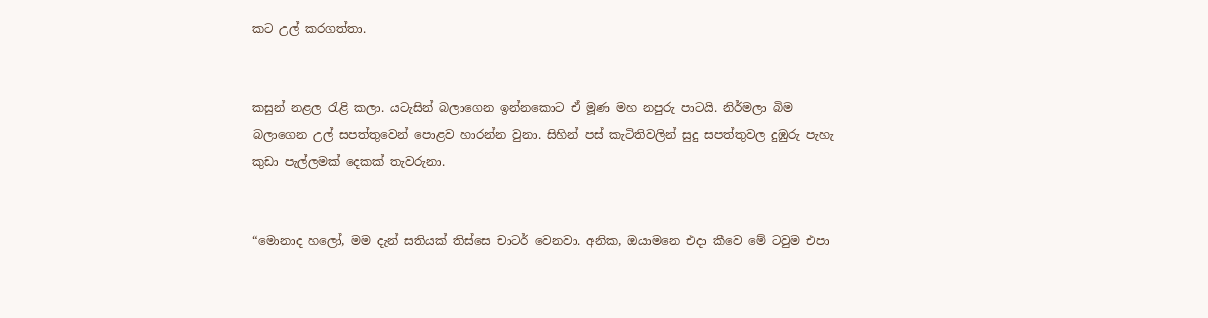කට උල් කරගත්තා.


කසුන් නළල රැළි කලා. යටැසින් බලාගෙන ඉන්නකොට ඒ මූණ මහ නපුරු පාටයි. නිර්මලා බිම බලාගෙන උල් සපත්තුවෙන් පොළව හාරන්න වුනා. සිහින් පස් කැටිතිවලින් සුදු සපත්තුවල දුඹුරු පැහැ කුඩා පැල්ලමක් දෙකක් තැවරුනා.


“මොනාද හලෝ, මම දැන් සතියක් තිස්සෙ චාටර් වෙනවා. අනික, ඔයාමනෙ එදා කීවෙ මේ ටවුම එපා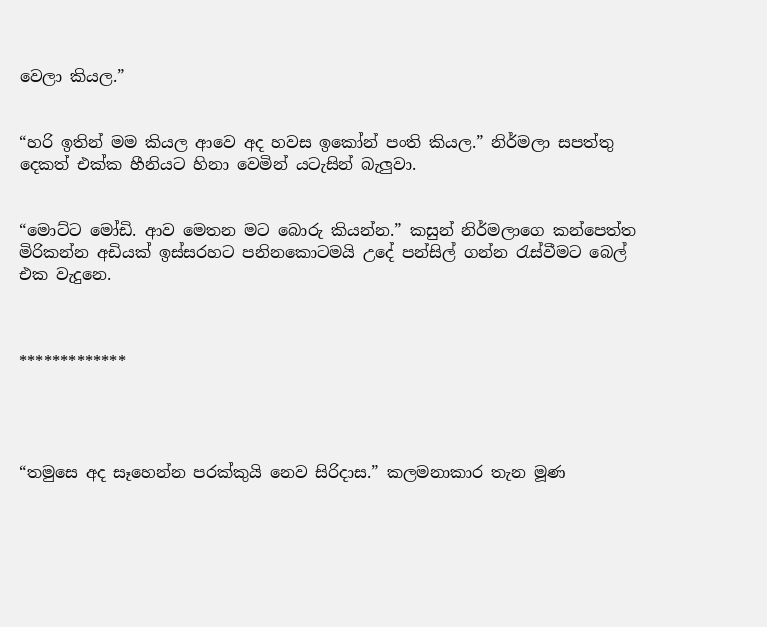වෙලා කියල.”


“හරි ඉතින් මම කියල ආවෙ අද හවස ඉකෝන් පංති කියල.” නිර්මලා සපත්තු දෙකත් එක්ක හීනියට හිනා වෙමින් යටැසින් බැලුවා.


“මොට්ට මෝඩි. ආව මෙතන මට බොරු කියන්න.” කසුන් නිර්මලාගෙ කන්පෙත්ත මිරිකන්න අඩියක් ඉස්සරහට පනිනකොටමයි උදේ පන්සිල් ගන්න රැස්වීමට බෙල් එක වැදුනෙ.



*************




“තමුසෙ අද සෑහෙන්න පරක්කුයි නෙව සිරිදාස.” කලමනාකාර තැන මූණ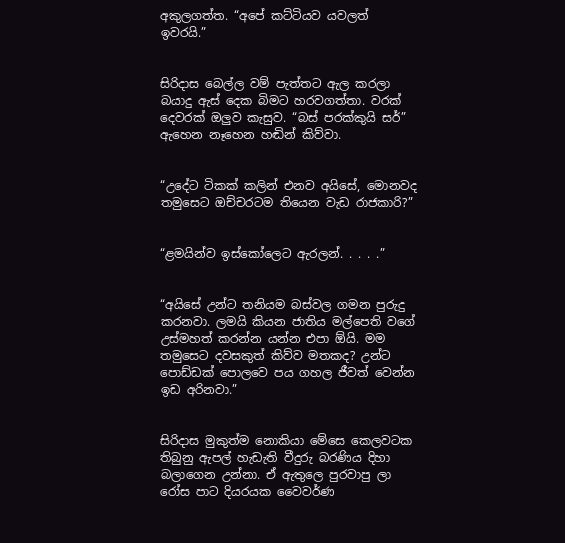අකුලගත්ත. “අපේ කට්ටියව යවලත් ඉවරයි.”


සිරිදාස බෙල්ල වම් පැත්තට ඇල කරලා බයාදු ඇස් දෙක බිමට හරවගත්තා. වරක් දෙවරක් ඔලුව කැසුව. “බස් පරක්කුයි සර්” ඇහෙන නෑහෙන හඬින් කිව්වා.


“උදේට ටිකක් කලින් එනව අයිසේ, මොනවද තමුසෙට ඔච්චරටම තියෙන වැඩ රාජකාරි?”


“ළමයින්ව ඉස්කෝලෙට ඇරලන්. . . . .”


“අයිසේ උන්ට තනියම බස්වල ගමන පුරුදු කරනවා. ලමයි කියන ජාතිය මල්පෙති වගේ උස්මහත් කරන්න යන්න එපා ඕයි. මම තමුසෙට දවසකුත් කිව්ව මතකද? උන්ට පොඩ්ඩක් පොලවෙ පය ගහල ජීවත් වෙන්න ඉඩ අරිනවා.”


සිරිදාස මුකුත්ම නොකියා මේසෙ කෙලවටක තිබුනු ඇපල් හැඩැති වීදුරු බරණිය දිහා බලාගෙන උන්නා. ඒ ඇතුලෙ පුරවාපු ලා රෝස පාට දියරයක වෛවර්ණ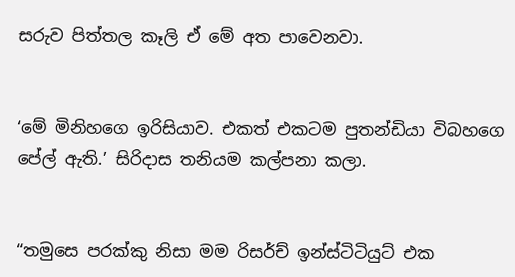සරුව පිත්තල කෑලි ඒ මේ අත පාවෙනවා.


‘මේ මිනිහගෙ ඉරිසියාව. එකත් එකටම පුතන්ඩියා විබහගෙ පේල් ඇති.’ සිරිදාස තනියම කල්පනා කලා.


“තමුසෙ පරක්කු නිසා මම රිසර්ච් ඉන්ස්ටිටියුට් එක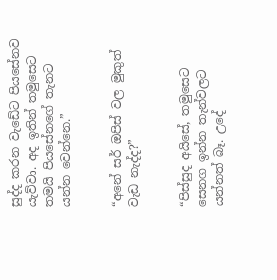සුද්ද කරන වැඩේට පියසේනව යැව්වා. අද ඉතින් තමුසෙට තමයි පියසේනගේ තැනට යන්න වෙන්නෙ.”


“අනේ සර් ඔපිස් වල මුකුත් වැඩ නැද්ද?”


“පිස්සුද අයිසේ, තමුසෙට සෙනග ඉන්න තැන්වලට යන්නත් බෑ. උදේ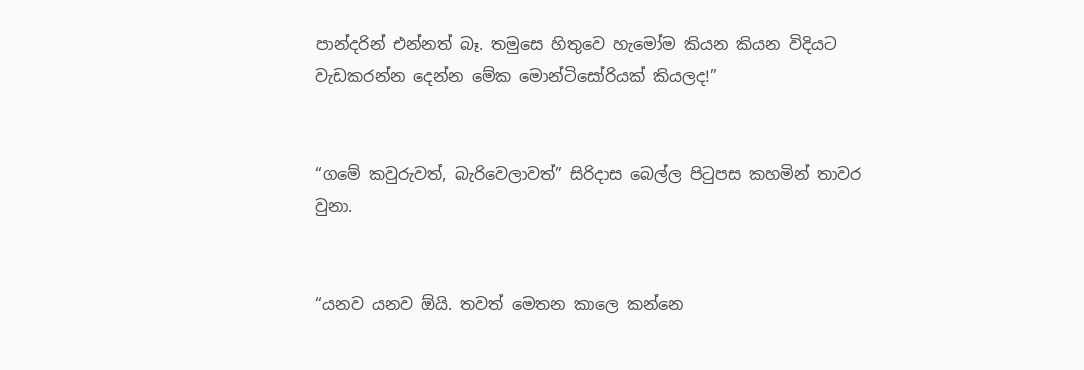පාන්දරින් එන්නත් බෑ. තමුසෙ හිතුවෙ හැමෝම කියන කියන විදියට වැඩකරන්න දෙන්න මේක මොන්ටිසෝරියක් කියලද!”


“ගමේ කවුරුවත්, බැරිවෙලාවත්” සිරිදාස බෙල්ල පිටුපස කහමින් තාවර වුනා.


“යනව යනව ඕයි. තවත් මෙතන කාලෙ කන්නෙ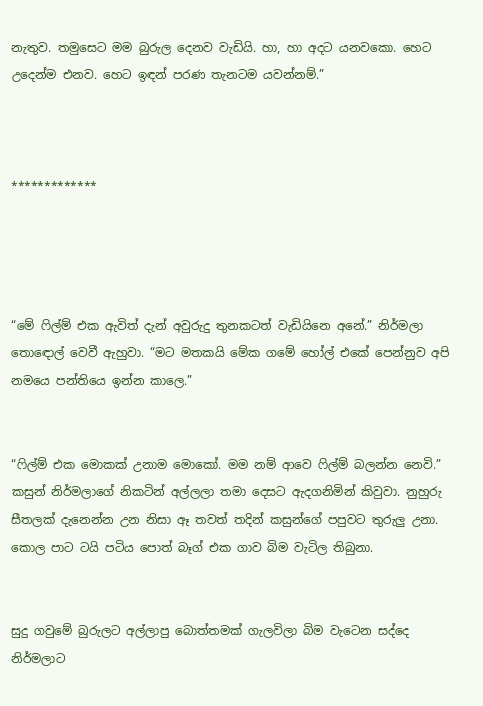නැතුව. තමුසෙට මම බුරුල දෙනව වැඩියි. හා, හා අදට යනවකො. හෙට උදෙන්ම එනව. හෙට ඉඳන් පරණ තැනටම යවන්නම්.”



*************




“මේ ෆිල්ම් එක ඇවිත් දැන් අවුරුදු තුනකටත් වැඩියිනෙ අනේ.” නිර්මලා තොඳොල් වෙවී ඇහුවා. “මට මතකයි මේක ගමේ හෝල් එකේ පෙන්නුව අපි නමයෙ පන්තියෙ ඉන්න කාලෙ.”


“ෆිල්ම් එක මොකක් උනාම මොකෝ. මම නම් ආවෙ ෆිල්ම් බලන්න නෙවි.” කසුන් නිර්මලාගේ නිකටින් අල්ලලා තමා දෙසට ඇදගනිමින් කිවුවා. නුහුරු සීතලක් දැනෙන්න උන නිසා ඈ තවත් තදින් කසුන්ගේ පපුවට තුරුලු උනා. කොල පාට ටයි පටිය පොත් බෑග් එක ගාව බිම වැටිල තිබුනා.


සුදු ගවුමේ බුරුලට අල්ලාපු බොත්තමක් ගැලවිලා බිම වැටෙන සද්දෙ නිර්මලාට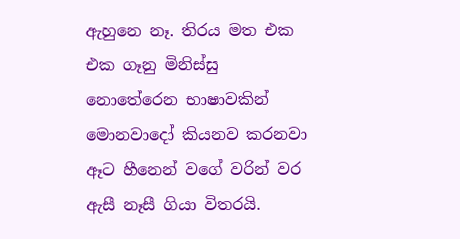ඇහුනෙ නෑ. තිරය මත එක එක ගෑනු මිනිස්සු නොතේරෙන භාෂාවකින් මොනවාදෝ කියනව කරනවා ඈට හීනෙන් වගේ වරින් වර ඇසී නෑසී ගියා විතරයි.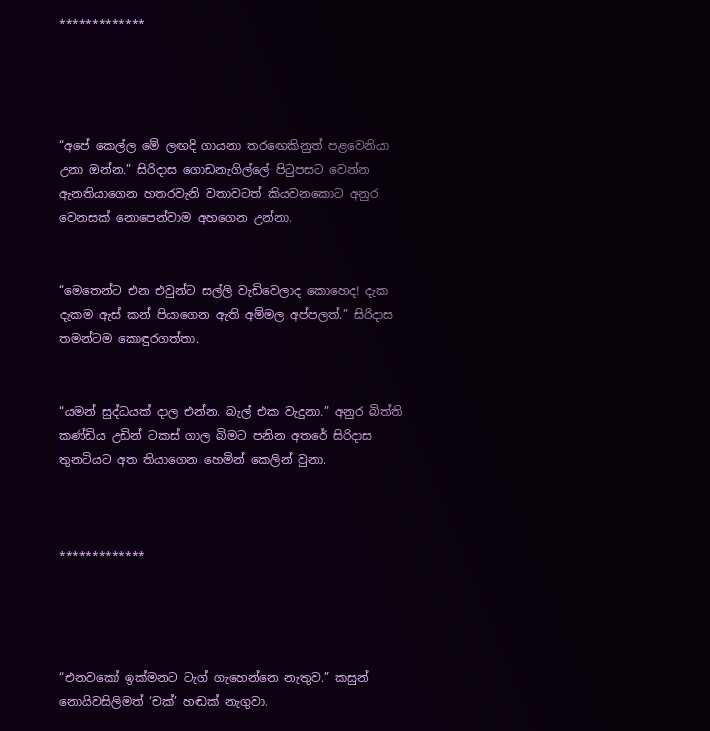*************




“අපේ කෙල්ල මේ ලඟදි ගායනා තරඟෙකිනුත් පළවෙනියා උනා ඔන්න.” සිරිදාස ගොඩනැගිල්ලේ පිටුපසට වෙන්න ඇනතියාගෙන හතරවැනි වතාවටත් කියවනකොට අනුර වෙනසක් නොපෙන්වාම අහගෙන උන්නා.


“මෙතෙන්ට එන එවුන්ට සල්ලි වැඩිවෙලාද කොහෙද! දැක දැකම ඇස් කන් පියාගෙන ඇති අම්මල අප්පලත්.” සිරිදාස තමන්ටම කොඳුරගත්තා.


“යමන් සුද්ධයක් දාල එන්න. බැල් එක වැදුනා.” අනුර බිත්ති කණ්ඩිය උඩින් ටකස් ගාල බිමට පනින අතරේ සිරිදාස තුනටියට අත තියාගෙන හෙමින් කෙලින් වුනා.



*************




“එනවකෝ ඉක්මනට ටැග් ගැහෙන්නෙ නැතුව.” කසුන් නොයිවසිලිමත් ‘චක්’ හඬක් නැගුවා.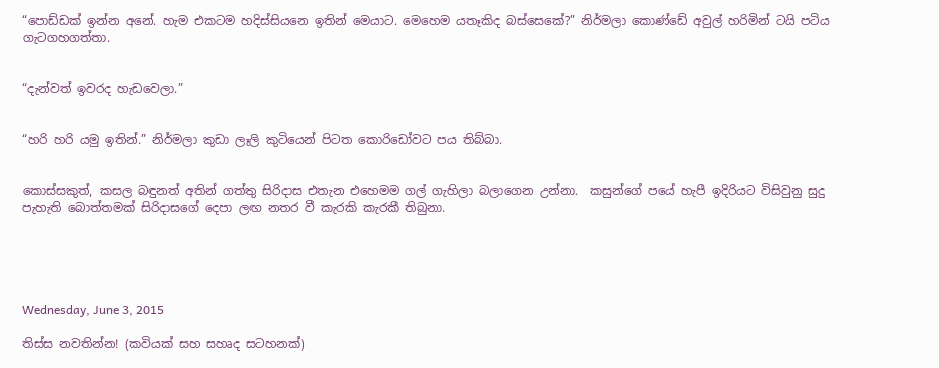“පොඩ්ඩක් ඉන්න අනේ. හැම එකටම හදිස්සියනෙ ඉතින් මෙයාට. මෙහෙම යතෑකිද බස්සෙකේ?” නිර්මලා කොණ්ඩේ අවුල් හරිමින් ටයි පටිය ගැටගහගත්තා.


“දැන්වත් ඉවරද හැඩවෙලා.”


“හරි හරි යමු ඉතින්.” නිර්මලා කුඩා ලෑලි කුටියෙන් පිටත කොරිඩෝවට පය තිබ්බා.


කොස්සකුත්, කසල බඳුනත් අතින් ගත්තු සිරිදාස එතැන එහෙමම ගල් ගැහිලා බලාගෙන උන්නා.  කසුන්ගේ පයේ හැපී ඉදිරියට විසිවුනු සුදු පැහැති බොත්තමක් සිරිදාසගේ දෙපා ලඟ නතර වී කැරකි කැරකී තිබුනා.





Wednesday, June 3, 2015

තිස්ස නවතින්න! (කවියක් සහ සහෘද සටහනක්)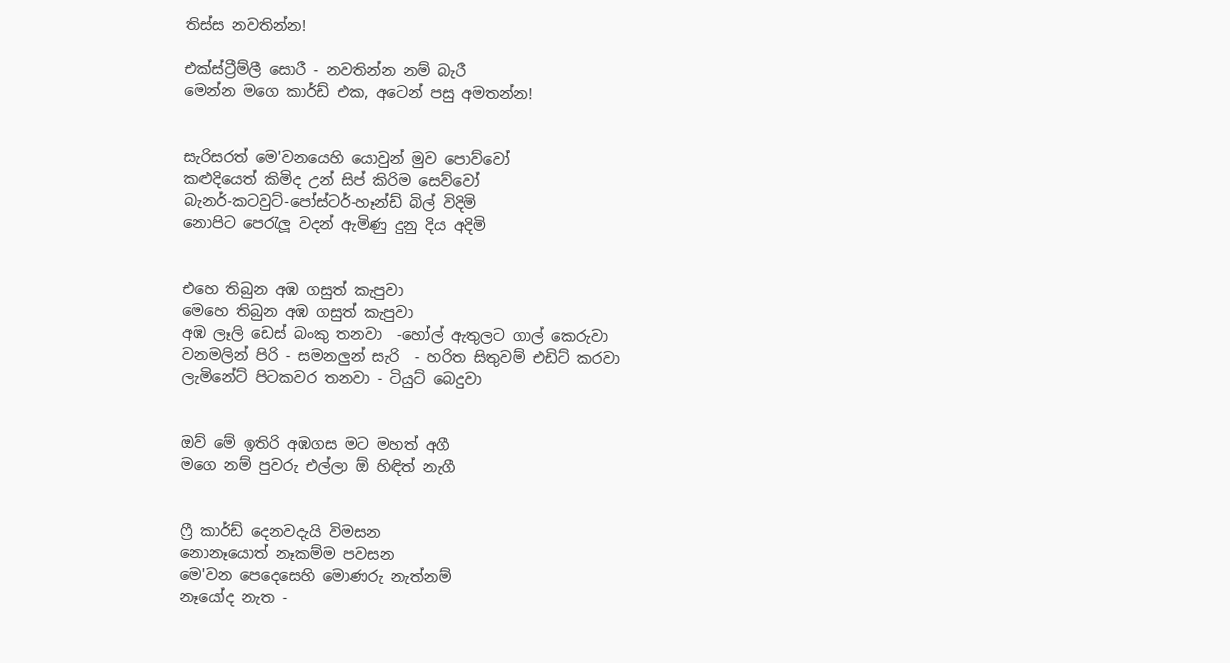තිස්ස නවතින්න!

එක්ස්ට්‍රීම්ලී සොරී - නවතින්න නම් බැරී
මෙන්න මගෙ කාර්ඩ් එක, අටෙන් පසු අමතන්න!


සැරිසරත් මෙ'වනයෙහි යොවුන් මුව පොව්වෝ
කළුදියෙත් කිමිද උන් සිප් කිරිම සෙව්වෝ
බැනර්-කටවුට්-පෝස්ටර්-හෑන්ඩ් බිල් විදිමි
නොපිට පෙරැලූ වදන් ඇමිණු දුනු දිය අදිමි


එහෙ තිබුන අඹ ගසුත් කැපුවා
මෙහෙ තිබුන අඹ ගසුත් කැපුවා
අඹ ලෑලි ඩෙස් බංකු තනවා  -හෝල් ඇතුලට ගාල් කෙරුවා
වනමලින් පිරි - සමනලුන් සැරි  - හරිත සිතුවම් එඩිට් කරවා
ලැමිනේට් පිටකවර තනවා - ටියුට් බෙදුවා


ඔව් මේ ඉතිරි අඹගස මට මහත් අගී
මගෙ නම් පුවරු එල්ලා ඕ හිඳිත් නැගී


ෆ්‍රී කාර්ඩ් දෙනවදැයි විමසන
නොනෑයොත් නෑකම්ම පවසන
මෙ'වන පෙදෙසෙහි මොණරු නැත්නම්
නෑයෝද නැත -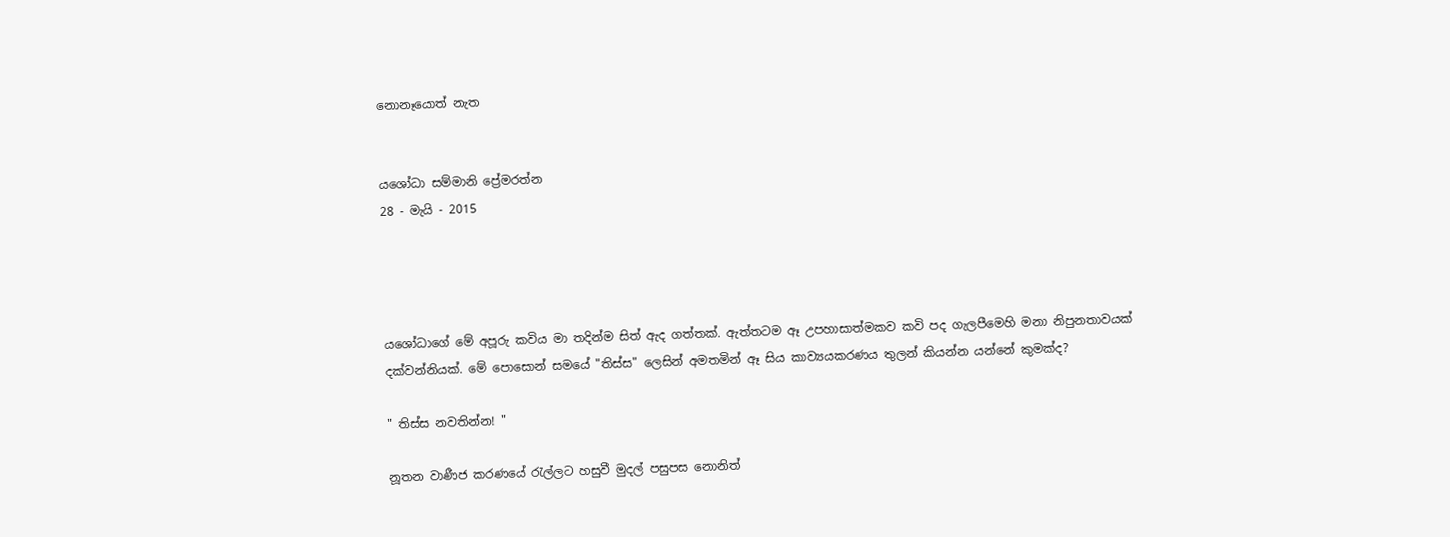නොනෑයොත් නැත


යශෝධා සම්මානි ප්‍රේමරත්න
28 - මැයි - 2015




යශෝධාගේ මේ අපූරු කවිය මා තදින්ම සිත් ඇද ගත්තක්. ඇත්තටම ඈ උපහාසාත්මකව කවි පද ගැලපීමෙහි මනා නිපුනතාවයක් දක්වන්නියක්. මේ පොසොන් සමයේ "තිස්ස" ලෙසින් අමතමින් ඈ සිය කාව්‍යයකරණය තුලන් කියන්න යන්නේ කුමක්ද?

" තිස්ස නවතින්න! "

නූතන වාණීජ කරණයේ රැල්ලට හසුවී මුදල් පසුපස නොනිත්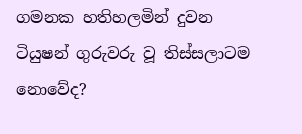ගමනක හතිහලමින් දුවන ටියුෂන් ගුරුවරු වූ තිස්සලාටම නොවේද?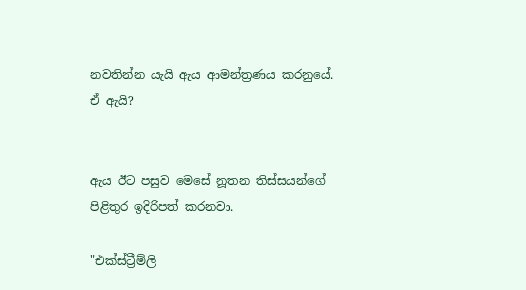නවතින්න යැයි ඇය ආමන්ත්‍රණය කරනුයේ. ඒ ඇයි?


ඇය ඊට පසුව මෙසේ නූතන තිස්සයන්ගේ පිළිතුර ඉදිරිපත් කරනවා.

"එක්ස්ට්‍රීම්ලි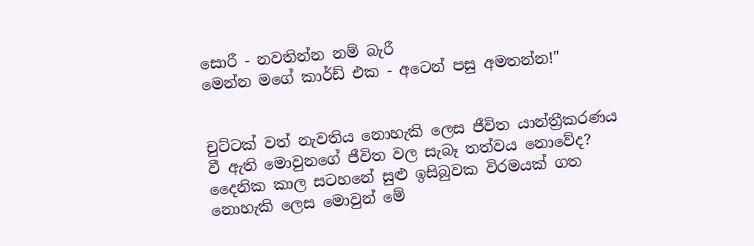සොරී - නවතින්න නම් බැරී
මෙන්න මගේ කාර්ඩ් එක - අටෙන් පසු අමතන්න!"


චුට්ටක් වත් නැවතිය නොහැකි ලෙස ජීවිත යාන්ත්‍රීකරණය වී ඇති මොවුනගේ ජීවිත වල සැබෑ තත්වය නොවේද? දෛනික කාල සටහනේ සුළු ඉසිබුවක විරමයක් ගත නොහැකි ලෙස මොවුන් මේ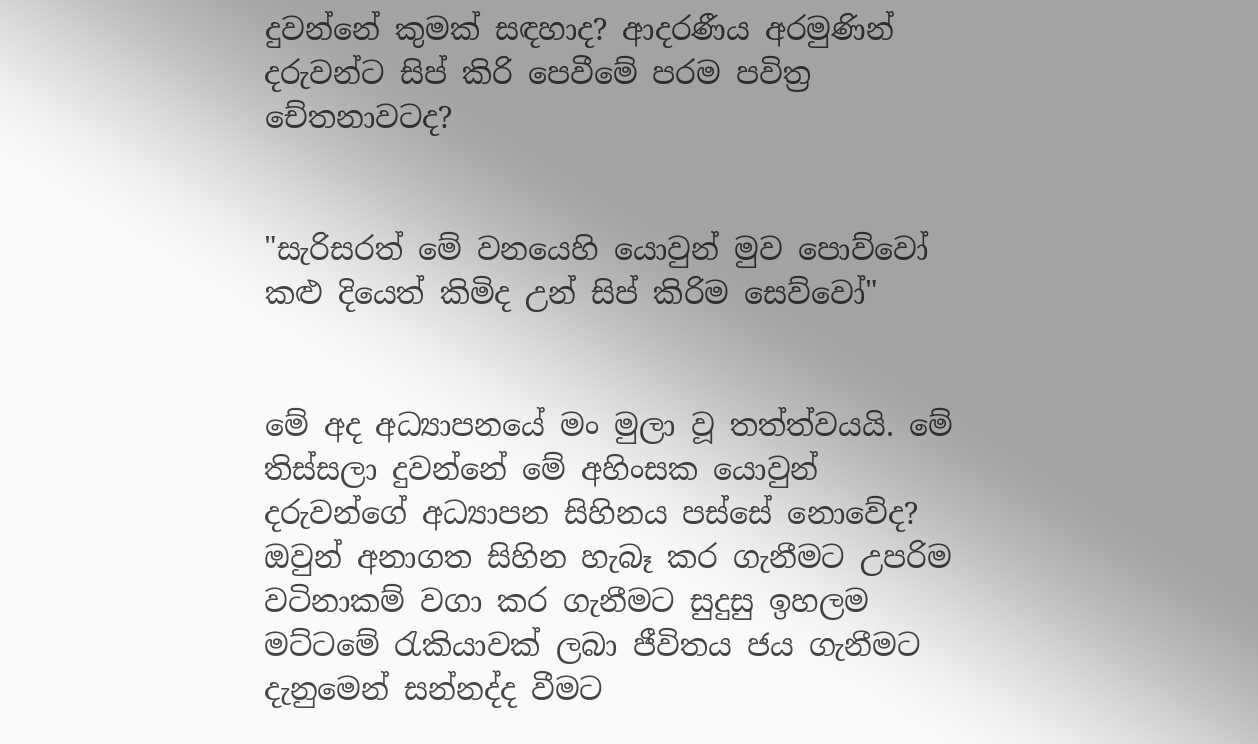දුවන්නේ කුමක් සඳහාද? ආදරණීය අරමුණින් දරුවන්ට සිප් කිරි පෙවීමේ පරම පවිත්‍ර චේතනාවටද?


"සැරිසරත් මේ වනයෙහි යොවුන් මුව පොව්වෝ
කළු දියෙත් කිමිද උන් සිප් කිරිම සෙව්වෝ"


මේ අද අධ්‍යාපනයේ මං මුලා වූ තත්ත්වයයි. මේ තිස්සලා දුවන්නේ මේ අහිංසක යොවුන් දරුවන්ගේ අධ්‍යාපන සිහිනය පස්සේ නොවේද? ඔවුන් අනාගත සිහින හැබෑ කර ගැනීමට උපරිම වටිනාකම් වගා කර ගැනීමට සුදුසු ඉහලම මට්ටමේ රැකියාවක් ලබා ජීවිතය ජය ගැනීමට දැනුමෙන් සන්නද්ද වීමට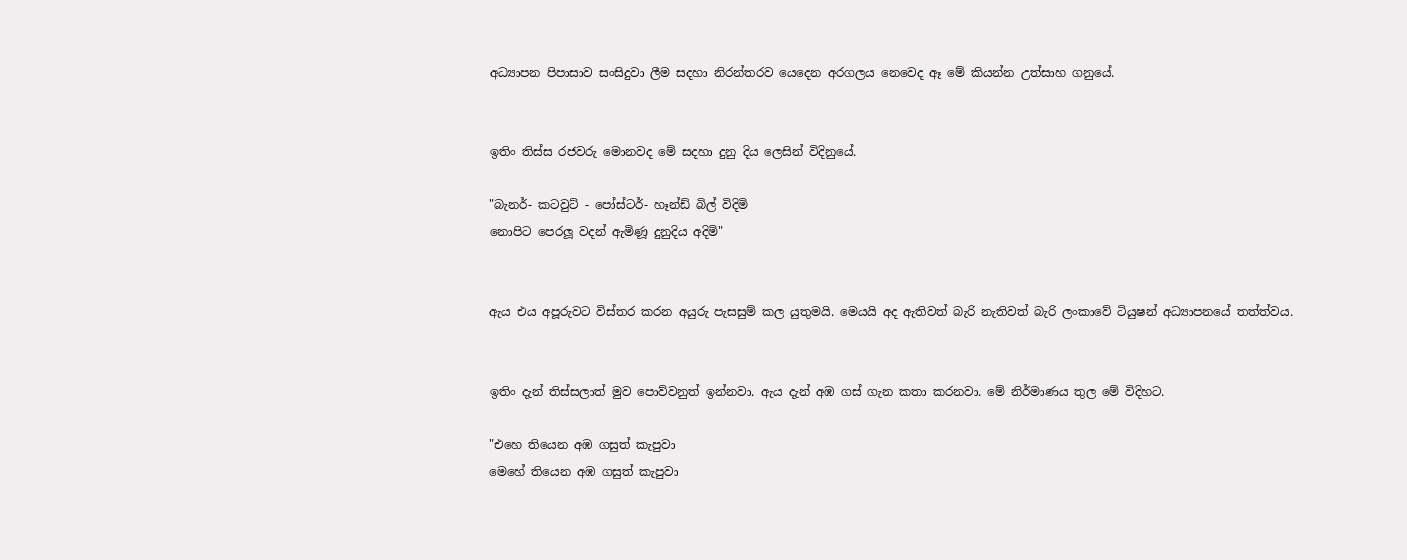අධ්‍යාපන පිපාසාව සංසිදුවා ලීම සදහා නිරන්තරව යෙදෙන අරගලය නෙවෙද ඈ මේ කියන්න උත්සාහ ගනුයේ.


ඉතිං තිස්ස රජවරු මොනවද මේ සදහා දුනු දිය ලෙසින් විදිනුයේ.

"බැනර්- කටවුට් - පෝස්ටර්- හෑන්ඩ් බිල් විදිමි
නොපිට පෙරලූ වදන් ඇමිණූ දුනුදිය අදිමි"


ඇය එය අපූරුවට විස්තර කරන අයුරු පැසසුම් කල යුතුමයි. මෙයයි අද ඇතිවත් බැරි නැතිවත් බැරි ලංකාවේ ටියුෂන් අධ්‍යාපනයේ තත්ත්වය.


ඉතිං දැන් තිස්සලාත් මුව පොව්වනුත් ඉන්නවා. ඇය දැන් අඹ ගස් ගැන කතා කරනවා. මේ නිර්මාණය තුල මේ විදිහට.

"එහෙ තියෙන අඹ ගසුත් කැපුවා
මෙහේ තියෙන අඹ ගසුත් කැපුවා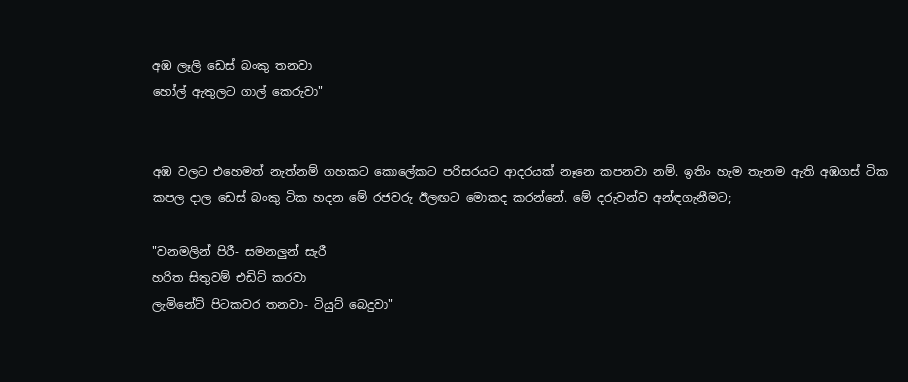අඹ ලෑලි ඩෙස් බංකු තනවා
හෝල් ඇතුලට ගාල් කෙරුවා"


අඹ වලට එහෙමත් නැත්නම් ගහකට කොලේකට පරිසරයට ආදරයක් නෑනෙ කපනවා නම්. ඉතිං හැම තැනම ඇති අඹගස් ටික කපල දාල ඩෙස් බංකු ටික හදන මේ රජවරු ඊලඟට මොකද කරන්නේ. මේ දරුවන්ව අන්ඳගැනීමට;

"වනමලින් පිරී- සමනලුන් සැරී
හරිත සිතුවම් එඩිට් කරවා
ලැමිනේට් පිටකවර තනවා- ටියුට් බෙදුවා"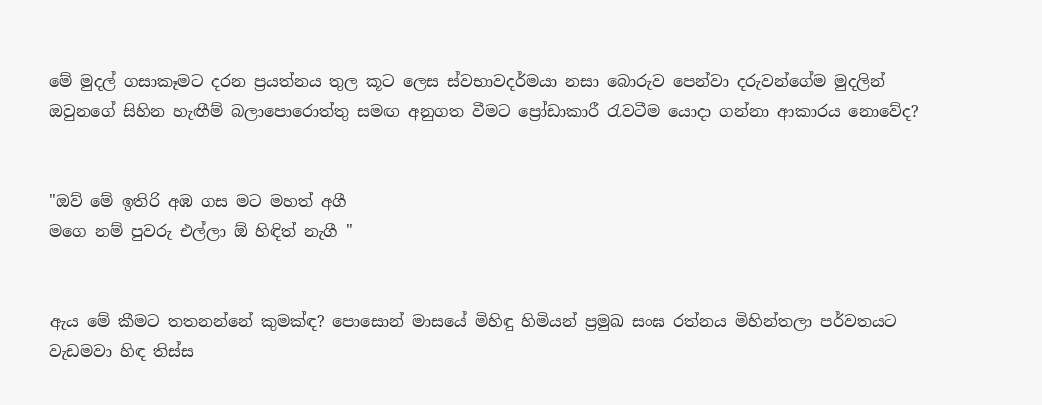මේ මුදල් ගසාකෑමට දරන ප්‍රයත්නය තුල කූට ලෙස ස්වභාවදර්මයා නසා බොරුව පෙන්වා දරුවන්ගේම මුදලින් ඔවුනගේ සිහින හැඟීම් බලාපොරොත්තු සමඟ අනුගත වීමට ප්‍රෝඩාකාරී රැවටීම යොදා ගන්නා ආකාරය නොවේද?


"ඔව් මේ ඉතිරි අඹ ගස මට මහත් අගී
මගෙ නම් පුවරු එල්ලා ඕ හිඳිත් නැගී "


ඇය මේ කීමට තතනන්නේ කුමක්ඳ? පොසොන් මාසයේ මිහිඳු හිමියන් ප්‍රමුඛ සංඝ රත්නය මිහින්තලා පර්වතයට වැඩමවා හිඳ තිස්ස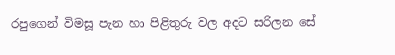රපුගෙන් විමසූ පැන හා පිළිතුරු වල අදට සරිලන සේ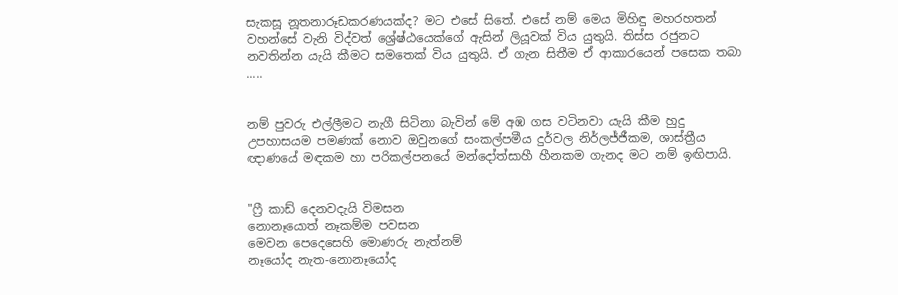සැකසූ නූතනාරූඩකරණයක්ද? මට එසේ සිතේ. එසේ නම් මෙය මිහිඳු මහරහතන් වහන්සේ වැනි විද්වත් ශ්‍රේෂ්ඨයෙක්ගේ ඇසින් ලියූවක් විය යුතුයි. තිස්ස රජුනට නවතින්න යැයි කීමට සමතෙක් විය යුතුයි. ඒ ගැන සිතීම ඒ ආකාරයෙන් පසෙක තබා .....


නම් පුවරු එල්ලීමට නැගී සිටිනා බැවින් මේ අඹ ගස වටිනවා යැයි කීම හුදු උපහාසයම පමණක් නොව ඔවුනගේ සංකල්පමීය දුර්වල නිර්ලජ්ජීකම, ශාස්ත්‍රීය ඥාණයේ මඳකම හා පරිකල්පනයේ මන්දෝත්සාහී හීනකම ගැනද මට නම් ඉඟිපායි.


"ෆ්‍රී කාඩ් දෙනවදැයි විමසන
නොනෑයොත් නෑකම්ම පවසන
මෙවන පෙදෙසෙහි මොණරු නැත්නම්
නෑයෝද නැත-නොනෑයෝද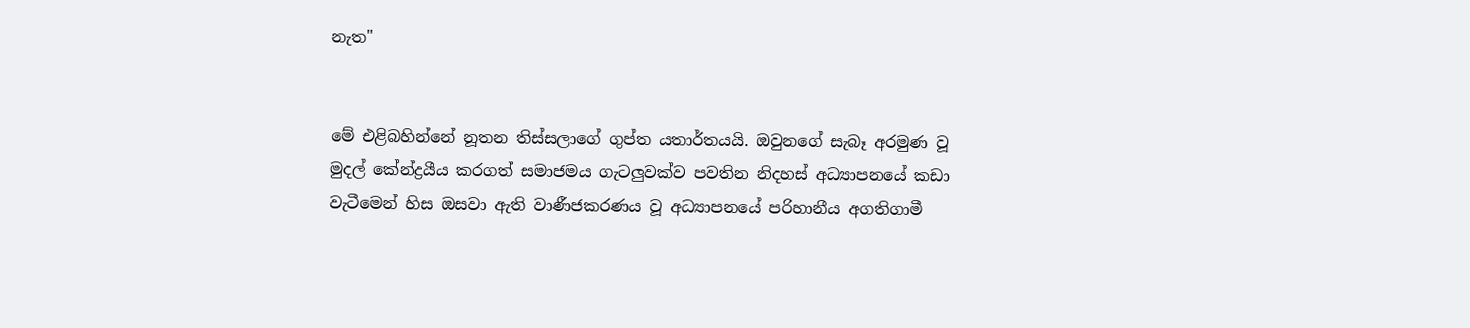නැත"


මේ එළිබහින්නේ නූතන තිස්සලාගේ ගුප්ත යතාර්තයයි. ඔවුනගේ සැබෑ අරමුණ වූ මුදල් කේන්ද්‍රයීය කරගත් සමාජමය ගැටලුවක්ව පවතින නිදහස් අධ්‍යාපනයේ කඩා වැටීමෙන් හිස ඔසවා ඇති වාණීජකරණය වූ අධ්‍යාපනයේ පරිහානීය අගතිගාමී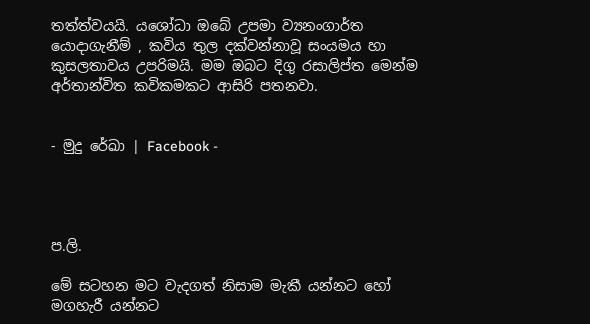තත්ත්වයයි. යශෝධා ඔබේ උපමා ව්‍යනංගාර්ත යොදාගැනීම් , කවිය තුල දක්වන්නාවූ සංයමය හා කුසලතාවය උපරිමයි. මම ඔබට දිගු රසාලිප්ත මෙන්ම අර්තාන්විත කවිකමකට ආසිරි පතනවා.


- මුදු රේඛා | Facebook -




ප.ලි.

මේ සටහන මට වැදගත් නිසාම මැකී යන්නට හෝ මගහැරී යන්නට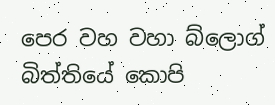පෙර වහ වහා බ්ලොග් බිත්තියේ කොපි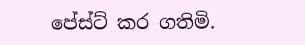පේස්ට් කර ගතිමි.